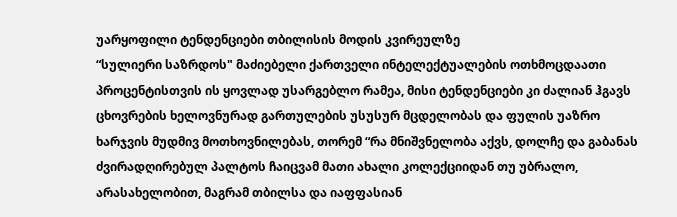უარყოფილი ტენდენციები თბილისის მოდის კვირეულზე
“სულიერი საზრდოს" მაძიებელი ქართველი ინტელექტუალების ოთხმოცდაათი პროცენტისთვის ის ყოვლად უსარგებლო რამეა, მისი ტენდენციები კი ძალიან ჰგავს ცხოვრების ხელოვნურად გართულების უსუსურ მცდელობას და ფულის უაზრო ხარჯვის მუდმივ მოთხოვნილებას, თორემ “რა მნიშვნელობა აქვს, დოლჩე და გაბანას ძვირადღირებულ პალტოს ჩაიცვამ მათი ახალი კოლექციიდან თუ უბრალო, არასახელობით, მაგრამ თბილსა და იაფფასიან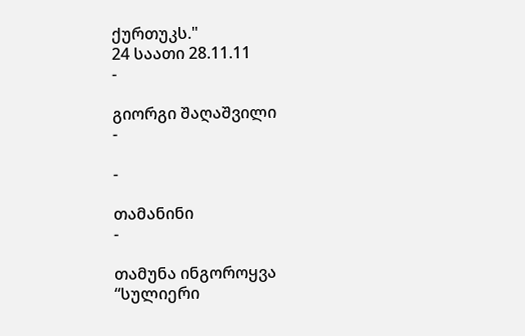ქურთუკს."
24 საათი 28.11.11
-

გიორგი შაღაშვილი
-

-

თამანინი
-

თამუნა ინგოროყვა
“სულიერი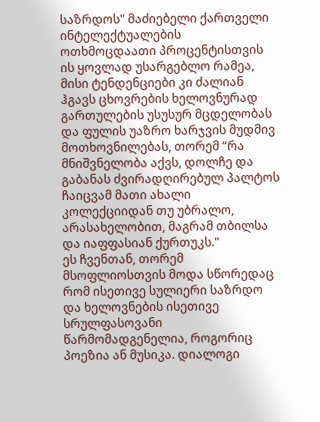საზრდოს" მაძიებელი ქართველი ინტელექტუალების ოთხმოცდაათი პროცენტისთვის ის ყოვლად უსარგებლო რამეა, მისი ტენდენციები კი ძალიან ჰგავს ცხოვრების ხელოვნურად გართულების უსუსურ მცდელობას და ფულის უაზრო ხარჯვის მუდმივ მოთხოვნილებას, თორემ “რა მნიშვნელობა აქვს, დოლჩე და გაბანას ძვირადღირებულ პალტოს ჩაიცვამ მათი ახალი კოლექციიდან თუ უბრალო, არასახელობით, მაგრამ თბილსა და იაფფასიან ქურთუკს."
ეს ჩვენთან, თორემ მსოფლიოსთვის მოდა სწორედაც რომ ისეთივე სულიერი საზრდო და ხელოვნების ისეთივე სრულფასოვანი წარმომადგენელია, როგორიც პოეზია ან მუსიკა. დიალოგი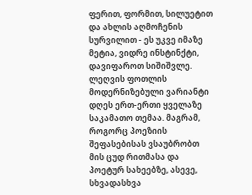ფერით, ფორმით, სილუეტით და ახლის აღმოჩენის სურვილით - ეს უკვე იმაზე მეტია, ვიდრე ინსტინქტი, დავიფაროთ სიშიშვლე. ლეღვის ფოთლის მოდერნიზებული ვარიანტი დღეს ერთ-ერთი ყველაზე საკამათო თემაა. მაგრამ, როგორც პოეზიის შეფასებისას ვსაუბრობთ მის ცუდ რითმასა და პოეტურ სახეებზე, ასევე, სხვადასხვა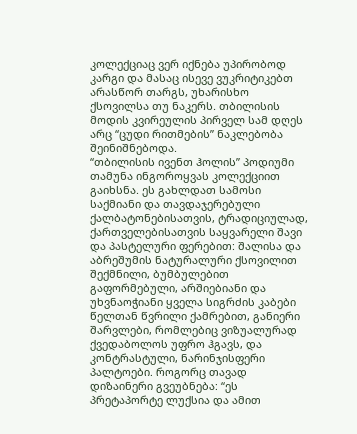კოლექციაც ვერ იქნება უპირობოდ კარგი და მასაც ისევე ვუკრიტიკებთ არასწორ თარგს, უხარისხო ქსოვილსა თუ ნაკერს. თბილისის მოდის კვირეულის პირველ სამ დღეს არც “ცუდი რითმების” ნაკლებობა შეინიშნებოდა.
“თბილისის ივენთ ჰოლის” პოდიუმი თამუნა ინგოროყვას კოლექციით გაიხსნა. ეს გახლდათ სამოსი საქმიანი და თავდაჯერებული ქალბატონებისათვის, ტრადიციულად, ქართველებისათვის საყვარელი შავი და პასტელური ფერებით: შალისა და აბრეშუმის ნატურალური ქსოვილით შექმნილი, ბუმბულებით გაფორმებული, არშიებიანი და უხვნაოჭიანი ყველა სიგრძის კაბები წელთან წვრილი ქამრებით, განიერი შარვლები, რომლებიც ვიზუალურად ქვედაბოლოს უფრო ჰგავს, და კონტრასტული, ნარინჯისფერი პალტოები. როგორც თავად დიზაინერი გვეუბნება: “ეს პრეტაპორტე ლუქსია და ამით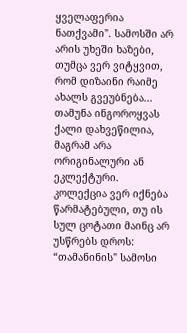ყველაფერია ნათქვამი". სამოსში არ არის უხეში ხაზები, თუმცა ვერ ვიტყვით, რომ დიზაინი რაიმე ახალს გვეუბნება... თამუნა ინგოროყვას ქალი დახვეწილია, მაგრამ არა ორიგინალური ან ეკლექტური.
კოლექცია ვერ იქნება წარმატებული, თუ ის სულ ცოტათი მაინც არ უსწრებს დროს: “თამანინის" სამოსი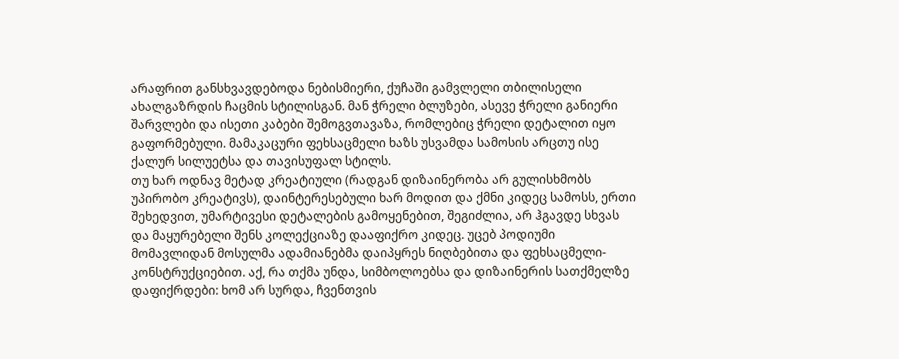არაფრით განსხვავდებოდა ნებისმიერი, ქუჩაში გამვლელი თბილისელი ახალგაზრდის ჩაცმის სტილისგან. მან ჭრელი ბლუზები, ასევე ჭრელი განიერი შარვლები და ისეთი კაბები შემოგვთავაზა, რომლებიც ჭრელი დეტალით იყო გაფორმებული. მამაკაცური ფეხსაცმელი ხაზს უსვამდა სამოსის არცთუ ისე ქალურ სილუეტსა და თავისუფალ სტილს.
თუ ხარ ოდნავ მეტად კრეატიული (რადგან დიზაინერობა არ გულისხმობს უპირობო კრეატივს), დაინტერესებული ხარ მოდით და ქმნი კიდეც სამოსს, ერთი შეხედვით, უმარტივესი დეტალების გამოყენებით, შეგიძლია, არ ჰგავდე სხვას და მაყურებელი შენს კოლექციაზე დააფიქრო კიდეც. უცებ პოდიუმი მომავლიდან მოსულმა ადამიანებმა დაიპყრეს ნიღბებითა და ფეხსაცმელი-კონსტრუქციებით. აქ, რა თქმა უნდა, სიმბოლოებსა და დიზაინერის სათქმელზე დაფიქრდები: ხომ არ სურდა, ჩვენთვის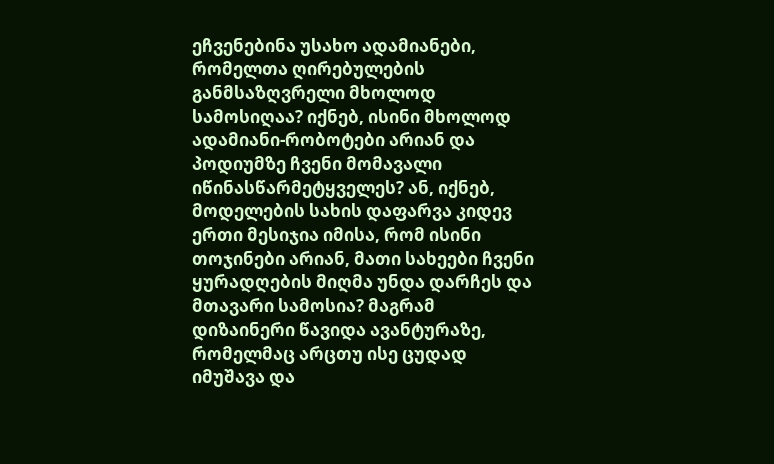ეჩვენებინა უსახო ადამიანები, რომელთა ღირებულების განმსაზღვრელი მხოლოდ სამოსიღაა? იქნებ, ისინი მხოლოდ ადამიანი-რობოტები არიან და პოდიუმზე ჩვენი მომავალი იწინასწარმეტყველეს? ან, იქნებ, მოდელების სახის დაფარვა კიდევ ერთი მესიჯია იმისა, რომ ისინი თოჯინები არიან, მათი სახეები ჩვენი ყურადღების მიღმა უნდა დარჩეს და მთავარი სამოსია? მაგრამ დიზაინერი წავიდა ავანტურაზე, რომელმაც არცთუ ისე ცუდად იმუშავა და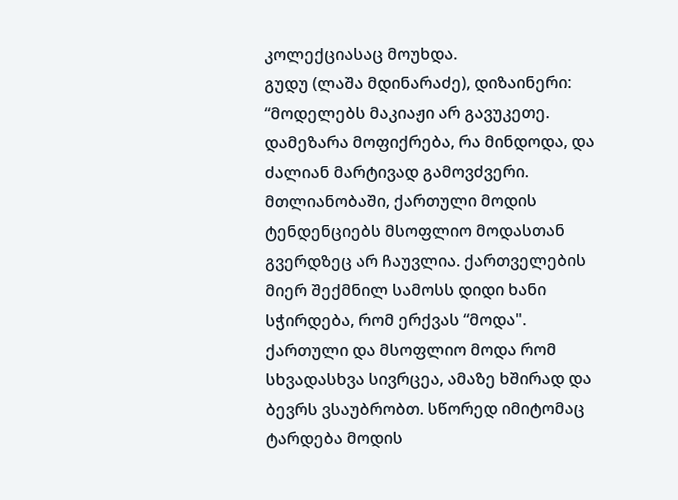კოლექციასაც მოუხდა.
გუდუ (ლაშა მდინარაძე), დიზაინერი: “მოდელებს მაკიაჟი არ გავუკეთე. დამეზარა მოფიქრება, რა მინდოდა, და ძალიან მარტივად გამოვძვერი. მთლიანობაში, ქართული მოდის ტენდენციებს მსოფლიო მოდასთან გვერდზეც არ ჩაუვლია. ქართველების მიერ შექმნილ სამოსს დიდი ხანი სჭირდება, რომ ერქვას “მოდა".
ქართული და მსოფლიო მოდა რომ სხვადასხვა სივრცეა, ამაზე ხშირად და ბევრს ვსაუბრობთ. სწორედ იმიტომაც ტარდება მოდის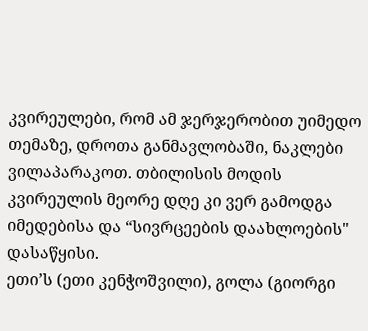კვირეულები, რომ ამ ჯერჯერობით უიმედო თემაზე, დროთა განმავლობაში, ნაკლები ვილაპარაკოთ. თბილისის მოდის კვირეულის მეორე დღე კი ვერ გამოდგა იმედებისა და “სივრცეების დაახლოების" დასაწყისი.
ეთი’ს (ეთი კენჭოშვილი), გოლა (გიორგი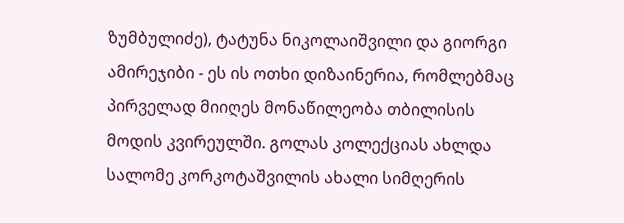ზუმბულიძე), ტატუნა ნიკოლაიშვილი და გიორგი ამირეჯიბი - ეს ის ოთხი დიზაინერია, რომლებმაც პირველად მიიღეს მონაწილეობა თბილისის მოდის კვირეულში. გოლას კოლექციას ახლდა სალომე კორკოტაშვილის ახალი სიმღერის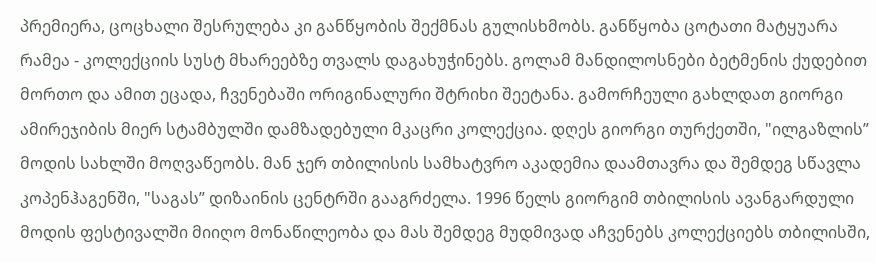პრემიერა, ცოცხალი შესრულება კი განწყობის შექმნას გულისხმობს. განწყობა ცოტათი მატყუარა რამეა - კოლექციის სუსტ მხარეებზე თვალს დაგახუჭინებს. გოლამ მანდილოსნები ბეტმენის ქუდებით მორთო და ამით ეცადა, ჩვენებაში ორიგინალური შტრიხი შეეტანა. გამორჩეული გახლდათ გიორგი ამირეჯიბის მიერ სტამბულში დამზადებული მკაცრი კოლექცია. დღეს გიორგი თურქეთში, "ილგაზლის” მოდის სახლში მოღვაწეობს. მან ჯერ თბილისის სამხატვრო აკადემია დაამთავრა და შემდეგ სწავლა კოპენჰაგენში, "საგას” დიზაინის ცენტრში გააგრძელა. 1996 წელს გიორგიმ თბილისის ავანგარდული მოდის ფესტივალში მიიღო მონაწილეობა და მას შემდეგ მუდმივად აჩვენებს კოლექციებს თბილისში,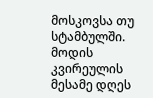მოსკოვსა თუ სტამბულში.
მოდის კვირეულის მესამე დღეს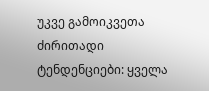უკვე გამოიკვეთა ძირითადი ტენდენციები: ყველა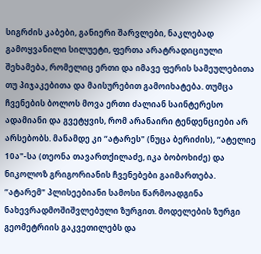სიგრძის კაბები, განიერი შარვლები, ნაკლებად გამოყვანილი სილუეტი, ფერთა არატრადიციული შეხამება, რომელიც ერთი და იმავე ფერის სამეულებითა თუ პიჯაკებითა და მაისურებით გამოიხატება. თუმცა ჩვენების ბოლოს მოვა ერთი ძალიან საინტერესო ადამიანი და გვეტყვის, რომ არანაირი ტენდენციები არ არსებობს. მანამდე კი “ატარეს" (ნუცა ბერიძის), “ატელიე 10ა"-სა (თეონა თავართქილაძე, იკა ბობოხიძე) და ნიკოლოზ გრიგორიანის ჩვენებები გაიმართება.
“ატარემ" პლისეებიანი სამოსი წარმოადგინა ნახევრადმოშიშვლებული ზურგით. მოდელების ზურგი გეომეტრიის გაკვეთილებს და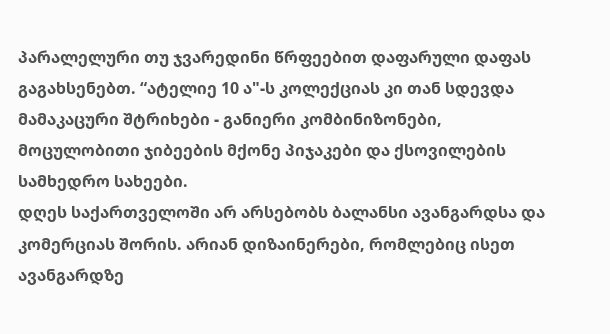პარალელური თუ ჯვარედინი წრფეებით დაფარული დაფას გაგახსენებთ. “ატელიე 10 ა"-ს კოლექციას კი თან სდევდა მამაკაცური შტრიხები - განიერი კომბინიზონები, მოცულობითი ჯიბეების მქონე პიჯაკები და ქსოვილების სამხედრო სახეები.
დღეს საქართველოში არ არსებობს ბალანსი ავანგარდსა და კომერციას შორის. არიან დიზაინერები, რომლებიც ისეთ ავანგარდზე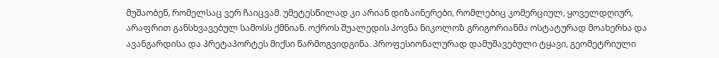მუშაობენ, რომელსაც ვერ ჩაიცვამ. უმეტესწილად კი არიან დიზაინერები, რომლებიც კომერციულ, ყოველდღიურ, არაფრით განსხვავებულ სამოსს ქმნიან. ოქროს შუალედის პოვნა ნიკოლოზ გრიგორიანმა ოსტატურად მოახერხა და ავანგარდისა და პრეტაპორტეს მიქსი წარმოგვიდგინა. პროფესიონალურად დამუშავებული ტყავი, გეომეტრიული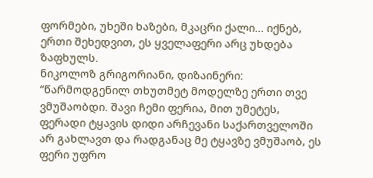ფორმები, უხეში ხაზები, მკაცრი ქალი... იქნებ, ერთი შეხედვით, ეს ყველაფერი არც უხდება ზაფხულს.
ნიკოლოზ გრიგორიანი, დიზაინერი: “წარმოდგენილ თხუთმეტ მოდელზე ერთი თვე ვმუშაობდი. შავი ჩემი ფერია, მით უმეტეს, ფერადი ტყავის დიდი არჩევანი საქართველოში არ გახლავთ და რადგანაც მე ტყავზე ვმუშაობ, ეს ფერი უფრო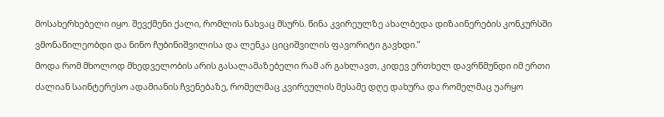მოსახერხებელი იყო. შევქმენი ქალი, რომლის ნახვაც მსურს. წინა კვირეულზე ახალბედა დიზაინერების კონკურსში ვმონაწილეობდი და ნინო ჩუბინიშვილისა და ლენკა ციციშვილის ფავორიტი გავხდი.”
მოდა რომ მხოლოდ მხედველობის არის გასალამაზებელი რამ არ გახლავთ, კიდევ ერთხელ დავრწმუნდი იმ ერთი ძალიან საინტერესო ადამიანის ჩვენებაზე, რომელმაც კვირეულის მესამე დღე დახურა და რომელმაც უარყო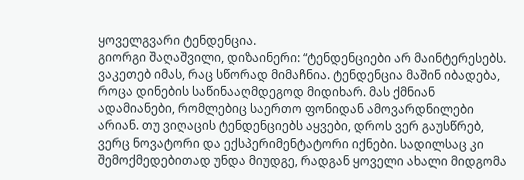ყოველგვარი ტენდენცია.
გიორგი შაღაშვილი, დიზაინერი: “ტენდენციები არ მაინტერესებს. ვაკეთებ იმას, რაც სწორად მიმაჩნია. ტენდენცია მაშინ იბადება, როცა დინების საწინააღმდეგოდ მიდიხარ. მას ქმნიან ადამიანები, რომლებიც საერთო ფონიდან ამოვარდნილები არიან. თუ ვიღაცის ტენდენციებს აყვები, დროს ვერ გაუსწრებ, ვერც ნოვატორი და ექსპერიმენტატორი იქნები. სადილსაც კი შემოქმედებითად უნდა მიუდგე, რადგან ყოველი ახალი მიდგომა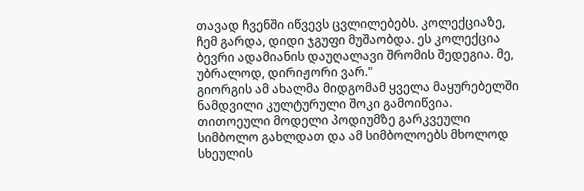თავად ჩვენში იწვევს ცვლილებებს. კოლექციაზე, ჩემ გარდა, დიდი ჯგუფი მუშაობდა. ეს კოლექცია ბევრი ადამიანის დაუღალავი შრომის შედეგია. მე, უბრალოდ, დირიჟორი ვარ."
გიორგის ამ ახალმა მიდგომამ ყველა მაყურებელში ნამდვილი კულტურული შოკი გამოიწვია. თითოეული მოდელი პოდიუმზე გარკვეული სიმბოლო გახლდათ და ამ სიმბოლოებს მხოლოდ სხეულის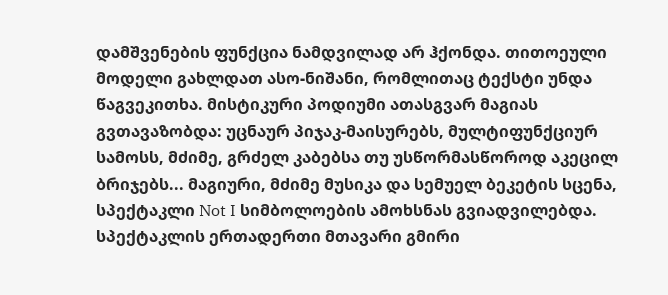დამშვენების ფუნქცია ნამდვილად არ ჰქონდა. თითოეული მოდელი გახლდათ ასო-ნიშანი, რომლითაც ტექსტი უნდა წაგვეკითხა. მისტიკური პოდიუმი ათასგვარ მაგიას გვთავაზობდა: უცნაურ პიჯაკ-მაისურებს, მულტიფუნქციურ სამოსს, მძიმე, გრძელ კაბებსა თუ უსწორმასწოროდ აკეცილ ბრიჯებს... მაგიური, მძიმე მუსიკა და სემუელ ბეკეტის სცენა, სპექტაკლი Not I სიმბოლოების ამოხსნას გვიადვილებდა. სპექტაკლის ერთადერთი მთავარი გმირი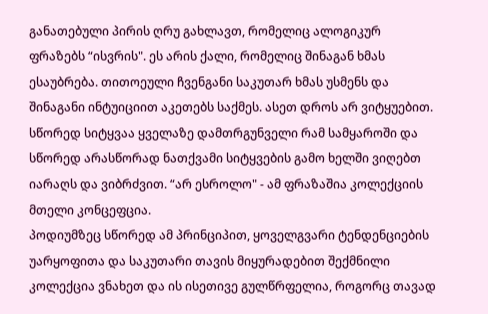განათებული პირის ღრუ გახლავთ, რომელიც ალოგიკურ ფრაზებს “ისვრის". ეს არის ქალი, რომელიც შინაგან ხმას ესაუბრება. თითოეული ჩვენგანი საკუთარ ხმას უსმენს და შინაგანი ინტუიციით აკეთებს საქმეს. ასეთ დროს არ ვიტყუებით. სწორედ სიტყვაა ყველაზე დამთრგუნველი რამ სამყაროში და სწორედ არასწორად ნათქვამი სიტყვების გამო ხელში ვიღებთ იარაღს და ვიბრძვით. “არ ესროლო" - ამ ფრაზაშია კოლექციის მთელი კონცეფცია.
პოდიუმზეც სწორედ ამ პრინციპით, ყოველგვარი ტენდენციების უარყოფითა და საკუთარი თავის მიყურადებით შექმნილი კოლექცია ვნახეთ და ის ისეთივე გულწრფელია, როგორც თავად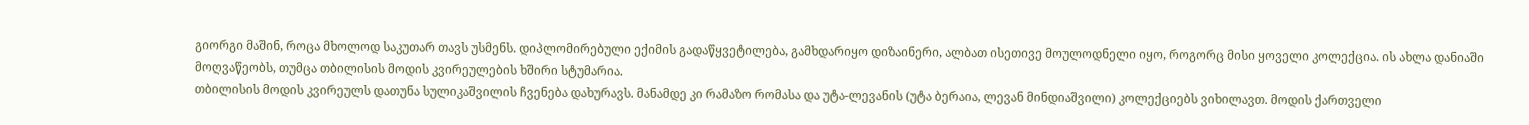გიორგი მაშინ, როცა მხოლოდ საკუთარ თავს უსმენს. დიპლომირებული ექიმის გადაწყვეტილება, გამხდარიყო დიზაინერი, ალბათ ისეთივე მოულოდნელი იყო, როგორც მისი ყოველი კოლექცია. ის ახლა დანიაში მოღვაწეობს, თუმცა თბილისის მოდის კვირეულების ხშირი სტუმარია.
თბილისის მოდის კვირეულს დათუნა სულიკაშვილის ჩვენება დახურავს. მანამდე კი რამაზო რომასა და უტა-ლევანის (უტა ბერაია, ლევან მინდიაშვილი) კოლექციებს ვიხილავთ. მოდის ქართველი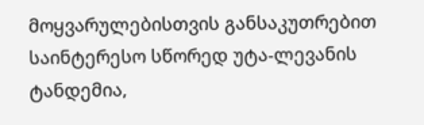მოყვარულებისთვის განსაკუთრებით საინტერესო სწორედ უტა-ლევანის ტანდემია,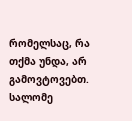რომელსაც, რა თქმა უნდა, არ გამოვტოვებთ.
სალომე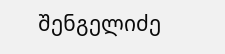შენგელიძე